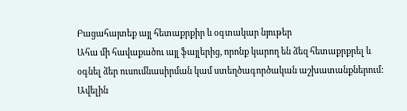Բացահայտեք այլ հետաքրքիր և օգտակար նյութեր
Ահա մի հավաքածու այլ ֆայլերից, որոնք կարող են ձեզ հետաքրքրել և օգնել ձեր ուսումնասիրման կամ ստեղծագործական աշխատանքներում: Ավելին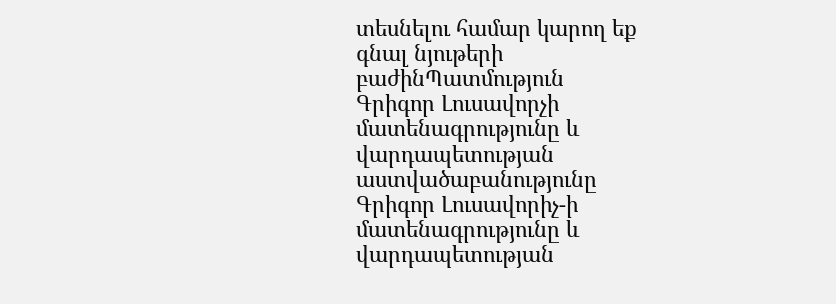տեսնելու համար կարող եք գնալ նյութերի բաժինՊատմություն
Գրիգոր Լուսավորչի մատենագրությունը և վարդապետության աստվածաբանությունը
Գրիգոր Լուսավորիչ-ի մատենագրությունը և վարդապետության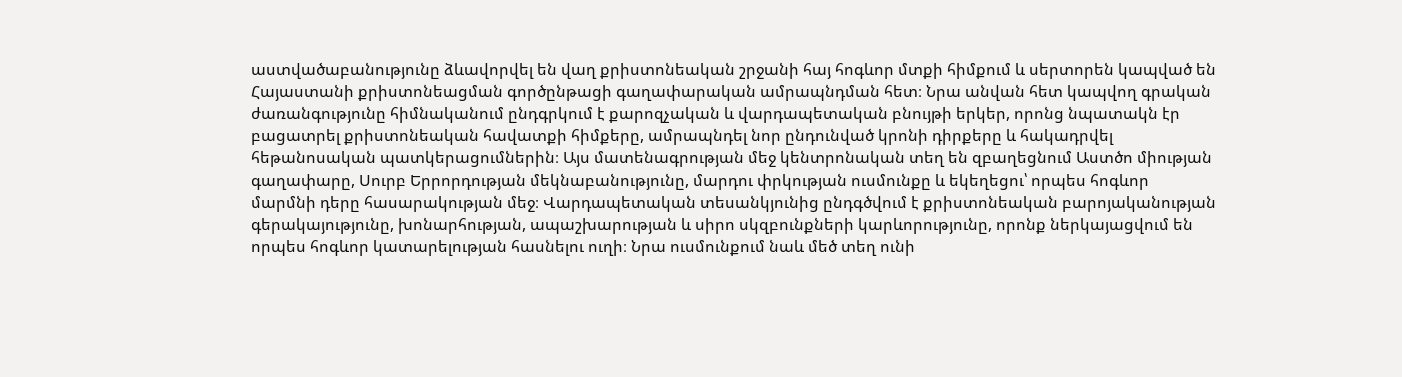աստվածաբանությունը ձևավորվել են վաղ քրիստոնեական շրջանի հայ հոգևոր մտքի հիմքում և սերտորեն կապված են Հայաստանի քրիստոնեացման գործընթացի գաղափարական ամրապնդման հետ։ Նրա անվան հետ կապվող գրական ժառանգությունը հիմնականում ընդգրկում է քարոզչական և վարդապետական բնույթի երկեր, որոնց նպատակն էր բացատրել քրիստոնեական հավատքի հիմքերը, ամրապնդել նոր ընդունված կրոնի դիրքերը և հակադրվել հեթանոսական պատկերացումներին։ Այս մատենագրության մեջ կենտրոնական տեղ են զբաղեցնում Աստծո միության գաղափարը, Սուրբ Երրորդության մեկնաբանությունը, մարդու փրկության ուսմունքը և եկեղեցու՝ որպես հոգևոր մարմնի դերը հասարակության մեջ։ Վարդապետական տեսանկյունից ընդգծվում է քրիստոնեական բարոյականության գերակայությունը, խոնարհության, ապաշխարության և սիրո սկզբունքների կարևորությունը, որոնք ներկայացվում են որպես հոգևոր կատարելության հասնելու ուղի։ Նրա ուսմունքում նաև մեծ տեղ ունի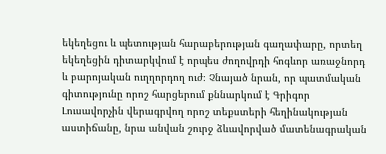եկեղեցու և պետության հարաբերության գաղափարը, որտեղ եկեղեցին դիտարկվում է որպես ժողովրդի հոգևոր առաջնորդ և բարոյական ուղղորդող ուժ։ Չնայած նրան, որ պատմական գիտությունը որոշ հարցերում քննարկում է Գրիգոր Լուսավորչին վերագրվող որոշ տեքստերի հեղինակության աստիճանը, նրա անվան շուրջ ձևավորված մատենագրական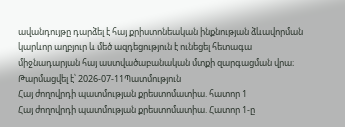ավանդույթը դարձել է հայ քրիստոնեական ինքնության ձևավորման կարևոր աղբյուր և մեծ ազդեցություն է ունեցել հետագա միջնադարյան հայ աստվածաբանական մտքի զարգացման վրա։
Թարմացվել է՝ 2026-07-11Պատմություն
Հայ ժողովրդի պատմության քրեստոմատիա. հատոր 1
Հայ ժողովրդի պատմության քրեստոմատիա. Հատոր 1-ը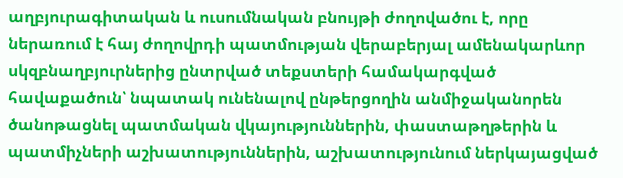աղբյուրագիտական և ուսումնական բնույթի ժողովածու է, որը ներառում է հայ ժողովրդի պատմության վերաբերյալ ամենակարևոր սկզբնաղբյուրներից ընտրված տեքստերի համակարգված հավաքածուն՝ նպատակ ունենալով ընթերցողին անմիջականորեն ծանոթացնել պատմական վկայություններին, փաստաթղթերին և պատմիչների աշխատություններին, աշխատությունում ներկայացված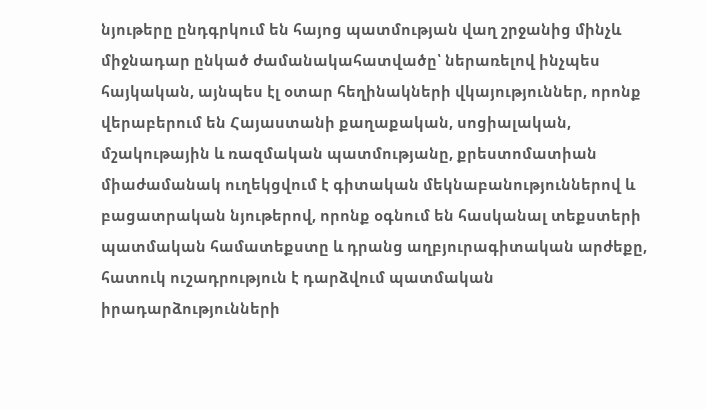նյութերը ընդգրկում են հայոց պատմության վաղ շրջանից մինչև միջնադար ընկած ժամանակահատվածը՝ ներառելով ինչպես հայկական, այնպես էլ օտար հեղինակների վկայություններ, որոնք վերաբերում են Հայաստանի քաղաքական, սոցիալական, մշակութային և ռազմական պատմությանը, քրեստոմատիան միաժամանակ ուղեկցվում է գիտական մեկնաբանություններով և բացատրական նյութերով, որոնք օգնում են հասկանալ տեքստերի պատմական համատեքստը և դրանց աղբյուրագիտական արժեքը, հատուկ ուշադրություն է դարձվում պատմական իրադարձությունների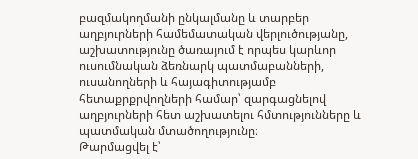բազմակողմանի ընկալմանը և տարբեր աղբյուրների համեմատական վերլուծությանը, աշխատությունը ծառայում է որպես կարևոր ուսումնական ձեռնարկ պատմաբանների, ուսանողների և հայագիտությամբ հետաքրքրվողների համար՝ զարգացնելով աղբյուրների հետ աշխատելու հմտությունները և պատմական մտածողությունը։
Թարմացվել է՝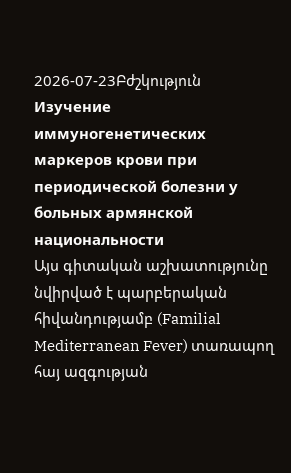2026-07-23Բժշկություն
Изучение иммуногенетических маркеров крови при периодической болезни у больных армянской национальности
Այս գիտական աշխատությունը նվիրված է պարբերական հիվանդությամբ (Familial Mediterranean Fever) տառապող հայ ազգության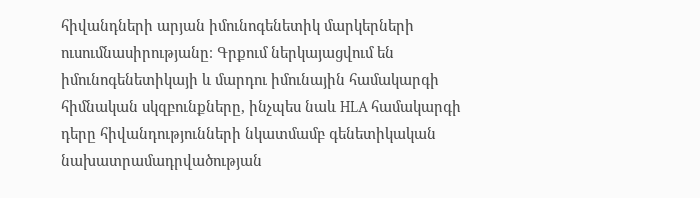հիվանդների արյան իմունոգենետիկ մարկերների ուսումնասիրությանը։ Գրքում ներկայացվում են իմունոգենետիկայի և մարդու իմունային համակարգի հիմնական սկզբունքները, ինչպես նաև HLA համակարգի դերը հիվանդությունների նկատմամբ գենետիկական նախատրամադրվածության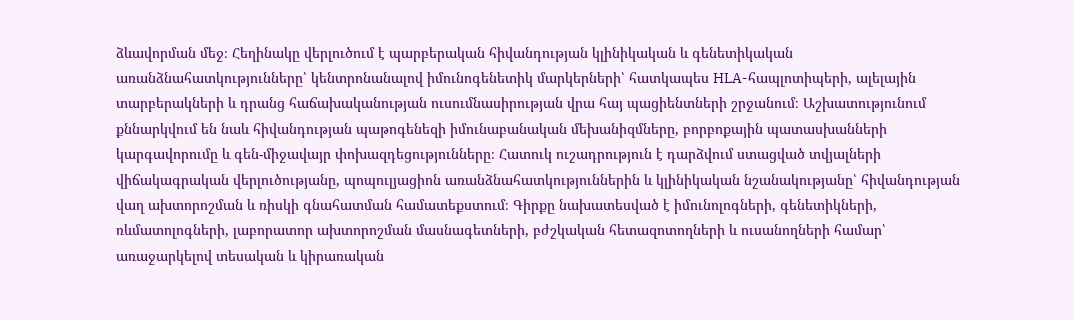ձևավորման մեջ։ Հեղինակը վերլուծում է պարբերական հիվանդության կլինիկական և գենետիկական առանձնահատկությունները՝ կենտրոնանալով իմունոգենետիկ մարկերների՝ հատկապես HLA-հապլոտիպերի, ալելային տարբերակների և դրանց հաճախականության ուսումնասիրության վրա հայ պացիենտների շրջանում։ Աշխատությունում քննարկվում են նաև հիվանդության պաթոգենեզի իմունաբանական մեխանիզմները, բորբոքային պատասխանների կարգավորումը և գեն-միջավայր փոխազդեցությունները։ Հատուկ ուշադրություն է դարձվում ստացված տվյալների վիճակագրական վերլուծությանը, պոպուլյացիոն առանձնահատկություններին և կլինիկական նշանակությանը՝ հիվանդության վաղ ախտորոշման և ռիսկի գնահատման համատեքստում։ Գիրքը նախատեսված է իմունոլոգների, գենետիկների, ռևմատոլոգների, լաբորատոր ախտորոշման մասնագետների, բժշկական հետազոտողների և ուսանողների համար՝ առաջարկելով տեսական և կիրառական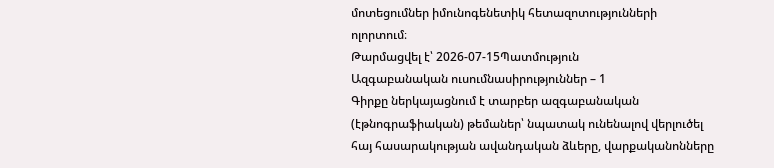մոտեցումներ իմունոգենետիկ հետազոտությունների ոլորտում։
Թարմացվել է՝ 2026-07-15Պատմություն
Ազգաբանական ուսումնասիրություններ – 1
Գիրքը ներկայացնում է տարբեր ազգաբանական (էթնոգրաֆիական) թեմաներ՝ նպատակ ունենալով վերլուծել հայ հասարակության ավանդական ձևերը, վարքականոնները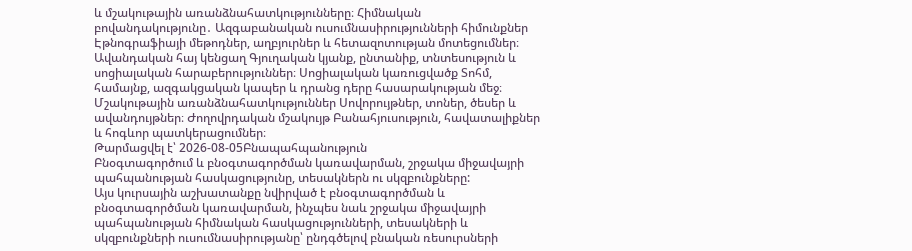և մշակութային առանձնահատկությունները։ Հիմնական բովանդակությունը․ Ազգաբանական ուսումնասիրությունների հիմունքներ Էթնոգրաֆիայի մեթոդներ, աղբյուրներ և հետազոտության մոտեցումներ։ Ավանդական հայ կենցաղ Գյուղական կյանք, ընտանիք, տնտեսություն և սոցիալական հարաբերություններ։ Սոցիալական կառուցվածք Տոհմ, համայնք, ազգակցական կապեր և դրանց դերը հասարակության մեջ։ Մշակութային առանձնահատկություններ Սովորույթներ, տոներ, ծեսեր և ավանդույթներ։ Ժողովրդական մշակույթ Բանահյուսություն, հավատալիքներ և հոգևոր պատկերացումներ։
Թարմացվել է՝ 2026-08-05Բնապահպանություն
Բնօգտագործում և բնօգտագործման կառավարման, շրջակա միջավայրի պահպանության հասկացությունը, տեսակներն ու սկզբունքները:
Այս կուրսային աշխատանքը նվիրված է բնօգտագործման և բնօգտագործման կառավարման, ինչպես նաև շրջակա միջավայրի պահպանության հիմնական հասկացությունների, տեսակների և սկզբունքների ուսումնասիրությանը՝ ընդգծելով բնական ռեսուրսների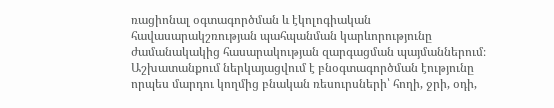ռացիոնալ օգտագործման և էկոլոգիական հավասարակշռության պահպանման կարևորությունը ժամանակակից հասարակության զարգացման պայմաններում։ Աշխատանքում ներկայացվում է բնօգտագործման էությունը որպես մարդու կողմից բնական ռեսուրսների՝ հողի, ջրի, օդի,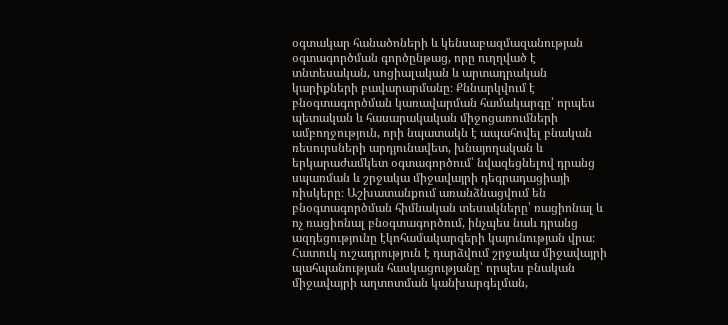օգտակար հանածոների և կենսաբազմազանության օգտագործման գործընթաց, որը ուղղված է տնտեսական, սոցիալական և արտադրական կարիքների բավարարմանը։ Քննարկվում է բնօգտագործման կառավարման համակարգը՝ որպես պետական և հասարակական միջոցառումների ամբողջություն, որի նպատակն է ապահովել բնական ռեսուրսների արդյունավետ, խնայողական և երկարաժամկետ օգտագործում՝ նվազեցնելով դրանց սպառման և շրջակա միջավայրի դեգրադացիայի ռիսկերը։ Աշխատանքում առանձնացվում են բնօգտագործման հիմնական տեսակները՝ ռացիոնալ և ոչ ռացիոնալ բնօգտագործում, ինչպես նաև դրանց ազդեցությունը էկոհամակարգերի կայունության վրա։ Հատուկ ուշադրություն է դարձվում շրջակա միջավայրի պահպանության հասկացությանը՝ որպես բնական միջավայրի աղտոտման կանխարգելման,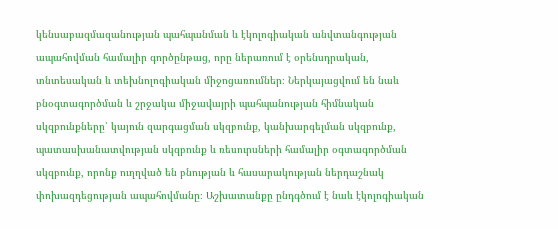կենսաբազմազանության պահպանման և էկոլոգիական անվտանգության ապահովման համալիր գործընթաց, որը ներառում է օրենսդրական, տնտեսական և տեխնոլոգիական միջոցառումներ։ Ներկայացվում են նաև բնօգտագործման և շրջակա միջավայրի պահպանության հիմնական սկզբունքները՝ կայուն զարգացման սկզբունք, կանխարգելման սկզբունք, պատասխանատվության սկզբունք և ռեսուրսների համալիր օգտագործման սկզբունք, որոնք ուղղված են բնության և հասարակության ներդաշնակ փոխազդեցության ապահովմանը։ Աշխատանքը ընդգծում է նաև էկոլոգիական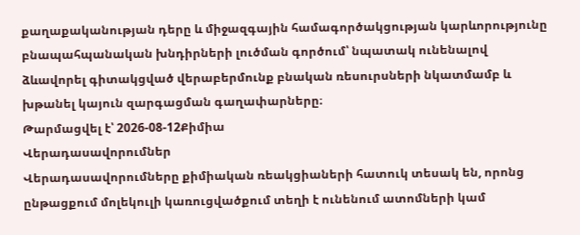քաղաքականության դերը և միջազգային համագործակցության կարևորությունը բնապահպանական խնդիրների լուծման գործում՝ նպատակ ունենալով ձևավորել գիտակցված վերաբերմունք բնական ռեսուրսների նկատմամբ և խթանել կայուն զարգացման գաղափարները։
Թարմացվել է՝ 2026-08-12Քիմիա
Վերադասավորումներ
Վերադասավորումները քիմիական ռեակցիաների հատուկ տեսակ են, որոնց ընթացքում մոլեկուլի կառուցվածքում տեղի է ունենում ատոմների կամ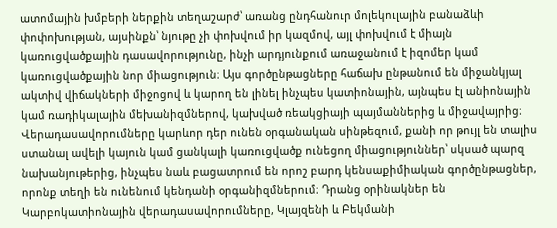ատոմային խմբերի ներքին տեղաշարժ՝ առանց ընդհանուր մոլեկուլային բանաձևի փոփոխության, այսինքն՝ նյութը չի փոխվում իր կազմով, այլ փոխվում է միայն կառուցվածքային դասավորությունը, ինչի արդյունքում առաջանում է իզոմեր կամ կառուցվածքային նոր միացություն։ Այս գործընթացները հաճախ ընթանում են միջանկյալ ակտիվ վիճակների միջոցով և կարող են լինել ինչպես կատիոնային, այնպես էլ անիոնային կամ ռադիկալային մեխանիզմներով, կախված ռեակցիայի պայմաններից և միջավայրից։ Վերադասավորումները կարևոր դեր ունեն օրգանական սինթեզում, քանի որ թույլ են տալիս ստանալ ավելի կայուն կամ ցանկալի կառուցվածք ունեցող միացություններ՝ սկսած պարզ նախանյութերից, ինչպես նաև բացատրում են որոշ բարդ կենսաքիմիական գործընթացներ, որոնք տեղի են ունենում կենդանի օրգանիզմներում։ Դրանց օրինակներ են Կարբոկատիոնային վերադասավորումները, Կլայզենի և Բեկմանի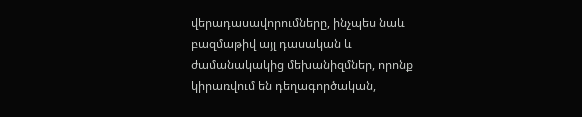վերադասավորումները, ինչպես նաև բազմաթիվ այլ դասական և ժամանակակից մեխանիզմներ, որոնք կիրառվում են դեղագործական,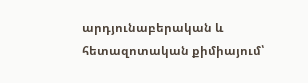արդյունաբերական և հետազոտական քիմիայում՝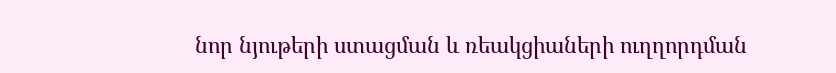նոր նյութերի ստացման և ռեակցիաների ուղղորդման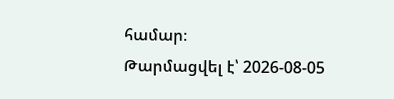համար։
Թարմացվել է՝ 2026-08-05